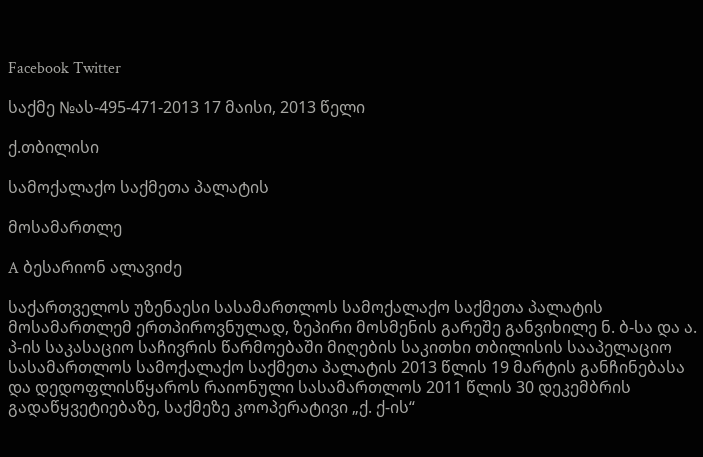Facebook Twitter

საქმე №ას-495-471-2013 17 მაისი, 2013 წელი

ქ.თბილისი

სამოქალაქო საქმეთა პალატის

მოსამართლე

A ბესარიონ ალავიძე

საქართველოს უზენაესი სასამართლოს სამოქალაქო საქმეთა პალატის მოსამართლემ ერთპიროვნულად, ზეპირი მოსმენის გარეშე განვიხილე ნ. ბ-სა და ა. პ-ის საკასაციო საჩივრის წარმოებაში მიღების საკითხი თბილისის სააპელაციო სასამართლოს სამოქალაქო საქმეთა პალატის 2013 წლის 19 მარტის განჩინებასა და დედოფლისწყაროს რაიონული სასამართლოს 2011 წლის 30 დეკემბრის გადაწყვეტიებაზე, საქმეზე კოოპერატივი „ქ. ქ-ის“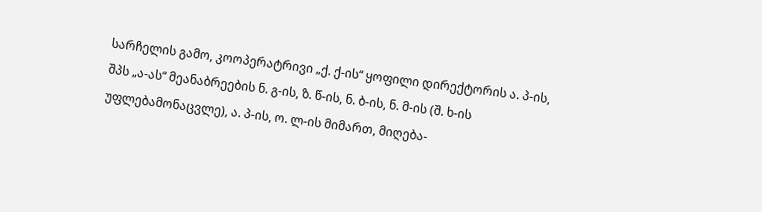სარჩელის გამო, კოოპერატრივი „ქ. ქ-ის“ ყოფილი დირექტორის ა. პ-ის, შპს „ა-ას“ მეანაბრეების ნ. გ-ის, ზ. წ-ის, ნ. ბ-ის, ნ. მ-ის (შ. ხ-ის უფლებამონაცვლე), ა. პ-ის, ო. ლ-ის მიმართ, მიღება-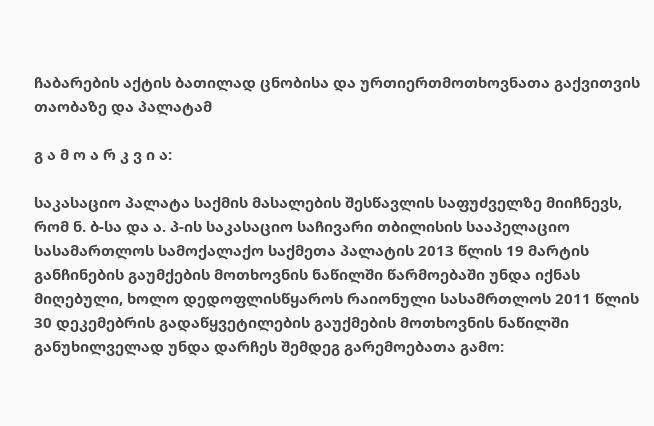ჩაბარების აქტის ბათილად ცნობისა და ურთიერთმოთხოვნათა გაქვითვის თაობაზე და პალატამ

გ ა მ ო ა რ კ ვ ი ა:

საკასაციო პალატა საქმის მასალების შესწავლის საფუძველზე მიიჩნევს, რომ ნ. ბ-სა და ა. პ-ის საკასაციო საჩივარი თბილისის სააპელაციო სასამართლოს სამოქალაქო საქმეთა პალატის 2013 წლის 19 მარტის განჩინების გაუმქების მოთხოვნის ნაწილში წარმოებაში უნდა იქნას მიღებული, ხოლო დედოფლისწყაროს რაიონული სასამრთლოს 2011 წლის 30 დეკემებრის გადაწყვეტილების გაუქმების მოთხოვნის ნაწილში განუხილველად უნდა დარჩეს შემდეგ გარემოებათა გამო: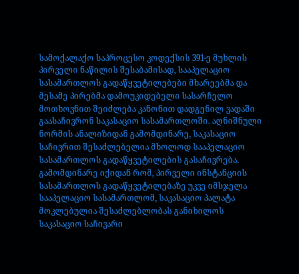სამოქალაქო საპროცესო კოდექსის 391-ე მუხლის პირველი ნაწილის შესაბამისად, სააპელაციო სასამართლოს გადაწყვეტილებები მხარეებმა და მესამე პირებმა დამოუკიდებელი სასარჩელო მოთხოვნით შეიძლება კანონით დადგენილ ვადაში გაასაჩივრონ საკასაციო სასამართლოში. აღნიშნული ნორმის ანალიზიდან გამომდინარე, საკასაციო საჩივრით შესაძლებელია მხოლოდ სააპელაციო სასამართლოს გადაწყვეტილების გასაჩივრება. გამომდინარე იქიდან რომ, პირველი ინსტანციის სასამართლოს გადაწყვეტილებაზე უკვე იმსჯელა სააპელაციო სასამართლომ, საკასაციო პალატა მოკლებულია შესაძლებლობას განიხილოს საკასაციო საჩივარი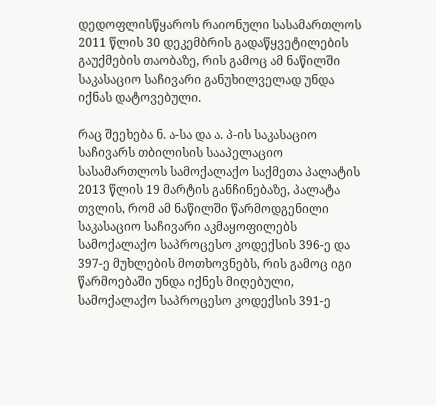დედოფლისწყაროს რაიონული სასამართლოს 2011 წლის 30 დეკემბრის გადაწყვეტილების გაუქმების თაობაზე, რის გამოც ამ ნაწილში საკასაციო საჩივარი განუხილველად უნდა იქნას დატოვებული.

რაც შეეხება ნ. ა-სა და ა. პ-ის საკასაციო საჩივარს თბილისის სააპელაციო სასამართლოს სამოქალაქო საქმეთა პალატის 2013 წლის 19 მარტის განჩინებაზე, პალატა თვლის, რომ ამ ნაწილში წარმოდგენილი საკასაციო საჩივარი აკმაყოფილებს სამოქალაქო საპროცესო კოდექსის 396-ე და 397-ე მუხლების მოთხოვნებს, რის გამოც იგი წარმოებაში უნდა იქნეს მიღებული, სამოქალაქო საპროცესო კოდექსის 391-ე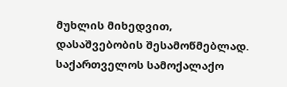მუხლის მიხედვით, დასაშვებობის შესამოწმებლად. საქართველოს სამოქალაქო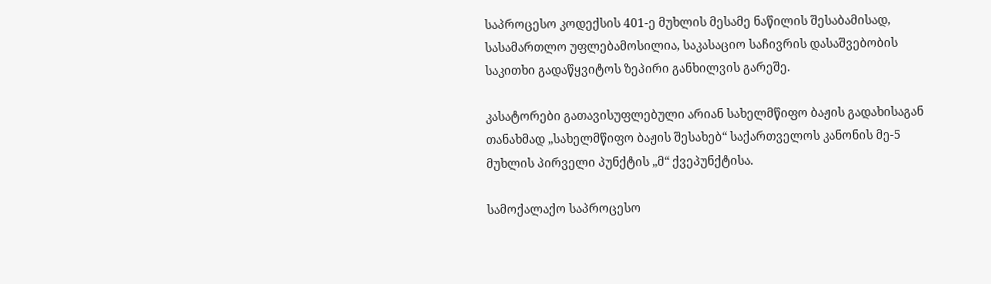საპროცესო კოდექსის 401-ე მუხლის მესამე ნაწილის შესაბამისად, სასამართლო უფლებამოსილია, საკასაციო საჩივრის დასაშვებობის საკითხი გადაწყვიტოს ზეპირი განხილვის გარეშე.

კასატორები გათავისუფლებული არიან სახელმწიფო ბაჟის გადახისაგან თანახმად „სახელმწიფო ბაჟის შესახებ“ საქართველოს კანონის მე-5 მუხლის პირველი პუნქტის „მ“ ქვეპუნქტისა.

სამოქალაქო საპროცესო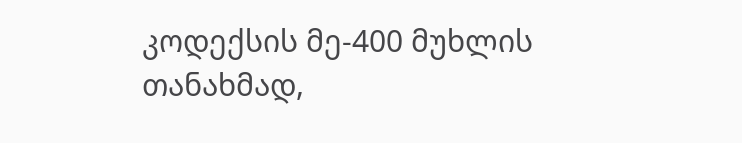კოდექსის მე-400 მუხლის თანახმად,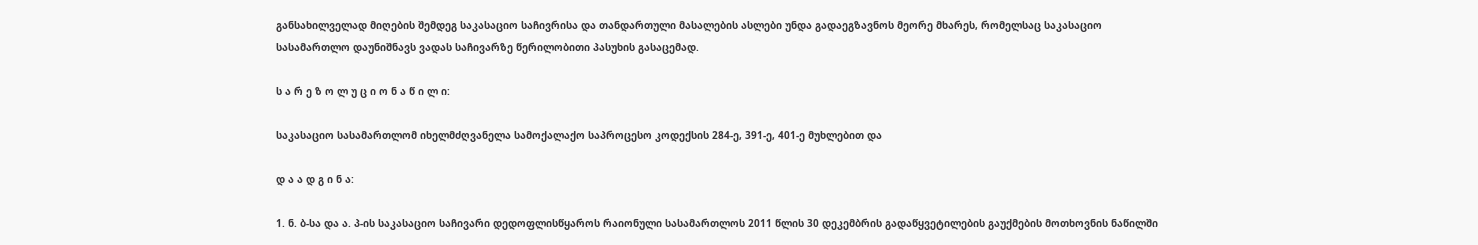განსახილველად მიღების შემდეგ საკასაციო საჩივრისა და თანდართული მასალების ასლები უნდა გადაეგზავნოს მეორე მხარეს, რომელსაც საკასაციო სასამართლო დაუნიშნავს ვადას საჩივარზე წერილობითი პასუხის გასაცემად.

ს ა რ ე ზ ო ლ უ ც ი ო ნ ა წ ი ლ ი:

საკასაციო სასამართლომ იხელმძღვანელა სამოქალაქო საპროცესო კოდექსის 284-ე, 391-ე, 401-ე მუხლებით და

დ ა ა დ გ ი ნ ა:

1. ნ. ბ-სა და ა. პ-ის საკასაციო საჩივარი დედოფლისწყაროს რაიონული სასამართლოს 2011 წლის 30 დეკემბრის გადაწყვეტილების გაუქმების მოთხოვნის ნაწილში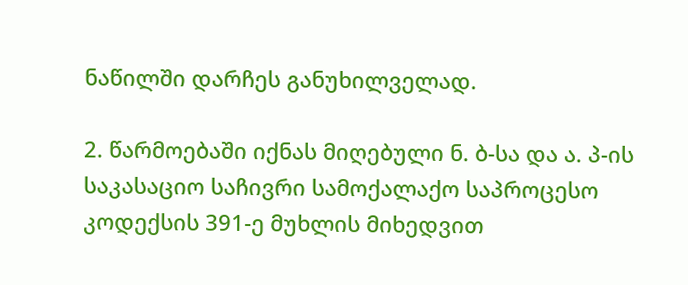ნაწილში დარჩეს განუხილველად.

2. წარმოებაში იქნას მიღებული ნ. ბ-სა და ა. პ-ის საკასაციო საჩივრი სამოქალაქო საპროცესო კოდექსის 391-ე მუხლის მიხედვით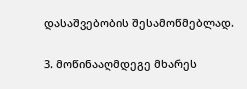დასაშვებობის შესამოწმებლად.

3. მოწინააღმდეგე მხარეს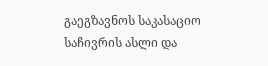გაეგზავნოს საკასაციო საჩივრის ასლი და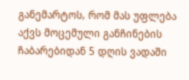განემარტოს, რომ მას უფლება აქვს მოცემული განჩინების ჩაბარებიდან 5 დღის ვადაში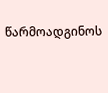წარმოადგინოს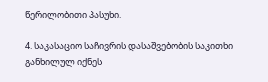წერილობითი პასუხი.

4. საკასაციო საჩივრის დასაშვებობის საკითხი განხილულ იქნეს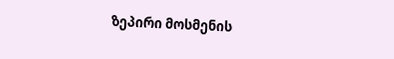ზეპირი მოსმენის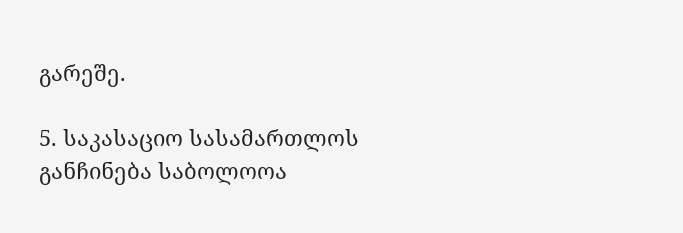გარეშე.

5. საკასაციო სასამართლოს განჩინება საბოლოოა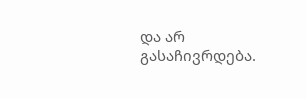და არ გასაჩივრდება.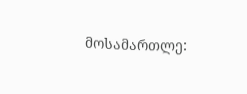მოსამართლე: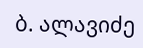ბ. ალავიძე